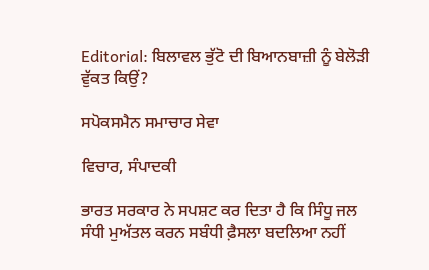Editorial: ਬਿਲਾਵਲ ਭੁੱਟੋ ਦੀ ਬਿਆਨਬਾਜ਼ੀ ਨੂੰ ਬੇਲੋੜੀ ਵੁੱਕਤ ਕਿਉਂ?

ਸਪੋਕਸਮੈਨ ਸਮਾਚਾਰ ਸੇਵਾ

ਵਿਚਾਰ, ਸੰਪਾਦਕੀ

ਭਾਰਤ ਸਰਕਾਰ ਨੇ ਸਪਸ਼ਟ ਕਰ ਦਿਤਾ ਹੈ ਕਿ ਸਿੰਧੂ ਜਲ ਸੰਧੀ ਮੁਅੱਤਲ ਕਰਨ ਸਬੰਧੀ ਫ਼ੈਸਲਾ ਬਦਲਿਆ ਨਹੀਂ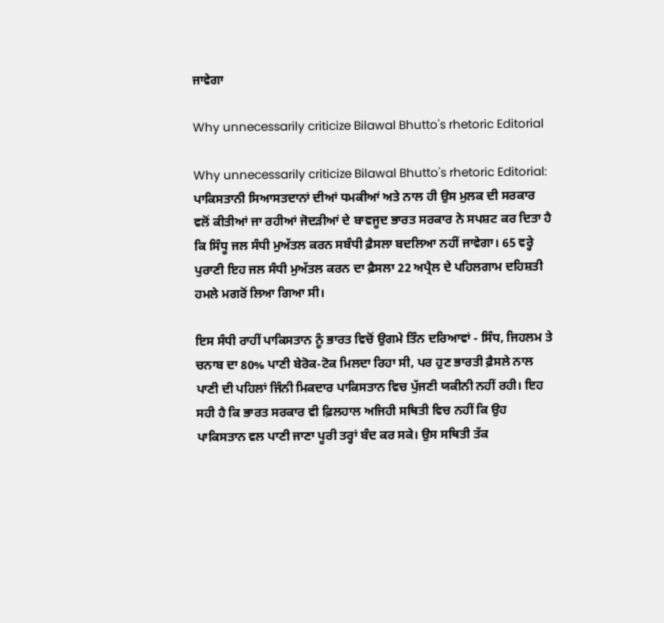ਜਾਵੇਗਾ

Why unnecessarily criticize Bilawal Bhutto's rhetoric Editorial

Why unnecessarily criticize Bilawal Bhutto's rhetoric Editorial: ਪਾਕਿਸਤਾਨੀ ਸਿਆਸਤਦਾਨਾਂ ਦੀਆਂ ਧਮਕੀਆਂ ਅਤੇ ਨਾਲ ਹੀ ਉਸ ਮੁਲਕ ਦੀ ਸਰਕਾਰ ਵਲੋਂ ਕੀਤੀਆਂ ਜਾ ਰਹੀਆਂ ਜੋਦੜੀਆਂ ਦੇ ਬਾਵਜੂਦ ਭਾਰਤ ਸਰਕਾਰ ਨੇ ਸਪਸ਼ਟ ਕਰ ਦਿਤਾ ਹੈ ਕਿ ਸਿੰਧੂ ਜਲ ਸੰਧੀ ਮੁਅੱਤਲ ਕਰਨ ਸਬੰਧੀ ਫ਼ੈਸਲਾ ਬਦਲਿਆ ਨਹੀਂ ਜਾਵੇਗਾ। 65 ਵਰ੍ਹੇ ਪੁਰਾਣੀ ਇਹ ਜਲ ਸੰਧੀ ਮੁਅੱਤਲ ਕਰਨ ਦਾ ਫ਼ੈਸਲਾ 22 ਅਪ੍ਰੈਲ ਦੇ ਪਹਿਲਗਾਮ ਦਹਿਸ਼ਤੀ ਹਮਲੇ ਮਗਰੋਂ ਲਿਆ ਗਿਆ ਸੀ।

ਇਸ ਸੰਧੀ ਰਾਹੀਂ ਪਾਕਿਸਤਾਨ ਨੂੰ ਭਾਰਤ ਵਿਚੋਂ ਉਗਮੇ ਤਿੰਨ ਦਰਿਆਵਾਂ - ਸਿੰਧ, ਜਿਹਲਮ ਤੇ ਚਨਾਬ ਦਾ 80% ਪਾਣੀ ਬੇਰੋਕ-ਟੋਕ ਮਿਲਦਾ ਰਿਹਾ ਸੀ, ਪਰ ਹੁਣ ਭਾਰਤੀ ਫ਼ੈਸਲੇ ਨਾਲ ਪਾਣੀ ਦੀ ਪਹਿਲਾਂ ਜਿੰਨੀ ਮਿਕਦਾਰ ਪਾਕਿਸਤਾਨ ਵਿਚ ਪੁੱਜਣੀ ਯਕੀਨੀ ਨਹੀਂ ਰਹੀ। ਇਹ ਸਹੀ ਹੈ ਕਿ ਭਾਰਤ ਸਰਕਾਰ ਵੀ ਫ਼ਿਲਹਾਲ ਅਜਿਹੀ ਸਥਿਤੀ ਵਿਚ ਨਹੀਂ ਕਿ ਉਹ ਪਾਕਿਸਤਾਨ ਵਲ ਪਾਣੀ ਜਾਣਾ ਪੂਰੀ ਤਰ੍ਹਾਂ ਬੰਦ ਕਰ ਸਕੇ। ਉਸ ਸਥਿਤੀ ਤੱਕ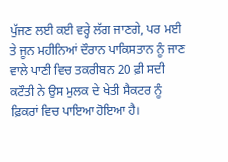ਪੁੱਜਣ ਲਈ ਕਈ ਵਰ੍ਹੇ ਲੱਗ ਜਾਣਗੇ, ਪਰ ਮਈ ਤੇ ਜੂਨ ਮਹੀਨਿਆਂ ਦੌਰਾਨ ਪਾਕਿਸਤਾਨ ਨੂੰ ਜਾਣ ਵਾਲੇ ਪਾਣੀ ਵਿਚ ਤਕਰੀਬਨ 20 ਫ਼ੀ ਸਦੀ ਕਟੌਤੀ ਨੇ ਉਸ ਮੁਲਕ ਦੇ ਖੇਤੀ ਸੈਕਟਰ ਨੂੰ ਫ਼ਿਕਰਾਂ ਵਿਚ ਪਾਇਆ ਹੋਇਆ ਹੈ।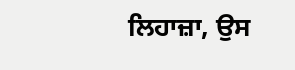ਲਿਹਾਜ਼ਾ, ਉਸ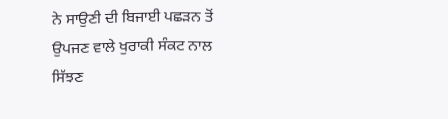ਨੇ ਸਾਉਣੀ ਦੀ ਬਿਜਾਈ ਪਛੜਨ ਤੋਂ ਉਪਜਣ ਵਾਲੇ ਖੁਰਾਕੀ ਸੰਕਟ ਨਾਲ ਸਿੱਝਣ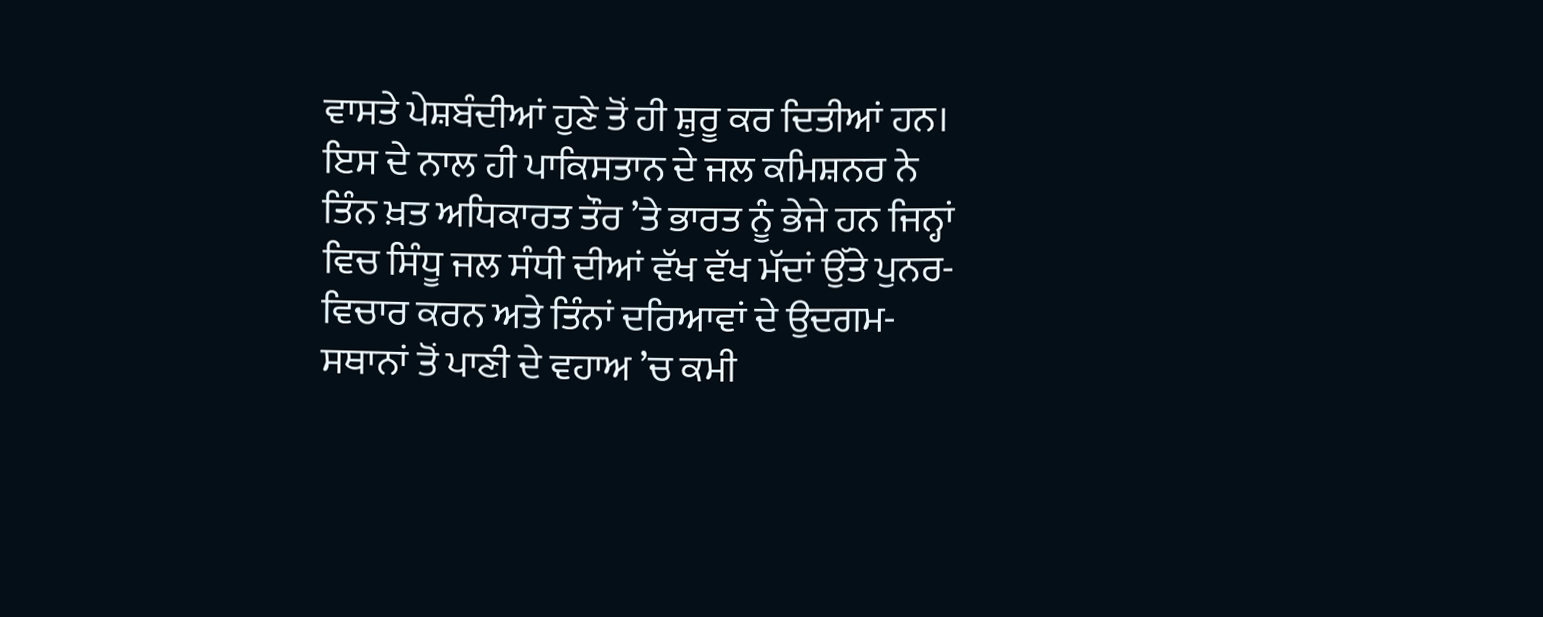ਵਾਸਤੇ ਪੇਸ਼ਬੰਦੀਆਂ ਹੁਣੇ ਤੋਂ ਹੀ ਸ਼ੁਰੂ ਕਰ ਦਿਤੀਆਂ ਹਨ। ਇਸ ਦੇ ਨਾਲ ਹੀ ਪਾਕਿਸਤਾਨ ਦੇ ਜਲ ਕਮਿਸ਼ਨਰ ਨੇ ਤਿੰਨ ਖ਼ਤ ਅਧਿਕਾਰਤ ਤੌਰ ’ਤੇ ਭਾਰਤ ਨੂੰ ਭੇਜੇ ਹਨ ਜਿਨ੍ਹਾਂ ਵਿਚ ਸਿੰਧੂ ਜਲ ਸੰਧੀ ਦੀਆਂ ਵੱਖ ਵੱਖ ਮੱਦਾਂ ਉੱਤੇ ਪੁਨਰ-ਵਿਚਾਰ ਕਰਨ ਅਤੇ ਤਿੰਨਾਂ ਦਰਿਆਵਾਂ ਦੇ ਉਦਗਮ-ਸਥਾਨਾਂ ਤੋਂ ਪਾਣੀ ਦੇ ਵਹਾਅ ’ਚ ਕਮੀ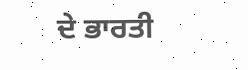ਦੇ ਭਾਰਤੀ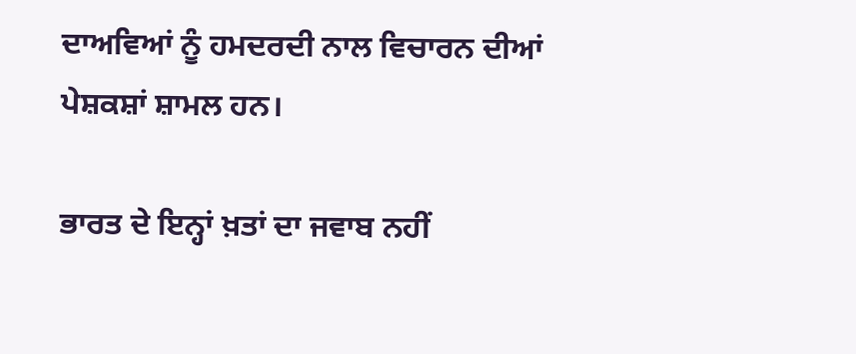ਦਾਅਵਿਆਂ ਨੂੰ ਹਮਦਰਦੀ ਨਾਲ ਵਿਚਾਰਨ ਦੀਆਂ ਪੇਸ਼ਕਸ਼ਾਂ ਸ਼ਾਮਲ ਹਨ।

ਭਾਰਤ ਦੇ ਇਨ੍ਹਾਂ ਖ਼ਤਾਂ ਦਾ ਜਵਾਬ ਨਹੀਂ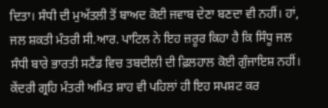ਦਿਤਾ। ਸੰਧੀ ਦੀ ਮੁਅੱਤਲੀ ਤੋਂ ਬਾਅਦ ਕੋਈ ਜਵਾਬ ਦੇਣਾ ਬਣਦਾ ਵੀ ਨਹੀਂ। ਹਾਂ, ਜਲ ਸ਼ਕਤੀ ਮੰਤਰੀ ਸੀ.ਆਰ. ਪਾਟਿਲ ਨੇ ਇਹ ਜ਼ਰੂਰ ਕਿਹਾ ਹੈ ਕਿ ਸਿੰਧੂ ਜਲ ਸੰਧੀ ਬਾਰੇ ਭਾਰਤੀ ਸਟੈਂਡ ਵਿਚ ਤਬਦੀਲੀ ਦੀ ਫ਼ਿਲਹਾਲ ਕੋਈ ਗੁੰਜਾਇਸ਼ ਨਹੀਂ। ਕੇਂਦਰੀ ਗ੍ਰਹਿ ਮੰਤਰੀ ਅਮਿਤ ਸ਼ਾਹ ਵੀ ਪਹਿਲਾਂ ਹੀ ਇਹ ਸਪਸ਼ਟ ਕਰ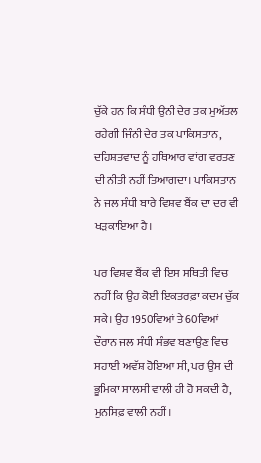ਚੁੱਕੇ ਹਨ ਕਿ ਸੰਧੀ ਉਨੀ ਦੇਰ ਤਕ ਮੁਅੱਤਲ ਰਹੇਗੀ ਜਿੰਨੀ ਦੇਰ ਤਕ ਪਾਕਿਸਤਾਨ, ਦਹਿਸ਼ਤਵਾਦ ਨੂੰ ਹਥਿਆਰ ਵਾਂਗ ਵਰਤਣ ਦੀ ਨੀਤੀ ਨਹੀਂ ਤਿਆਗਦਾ। ਪਾਕਿਸਤਾਨ ਨੇ ਜਲ ਸੰਧੀ ਬਾਰੇ ਵਿਸ਼ਵ ਬੈਂਕ ਦਾ ਦਰ ਵੀ ਖੜਕਾਇਆ ਹੈ।

ਪਰ ਵਿਸ਼ਵ ਬੈਂਕ ਵੀ ਇਸ ਸਥਿਤੀ ਵਿਚ ਨਹੀਂ ਕਿ ਉਹ ਕੋਈ ਇਕਤਰਫ਼ਾ ਕਦਮ ਚੁੱਕ ਸਕੇ। ਉਹ 1950ਵਿਆਂ ਤੇ 60ਵਿਆਂ ਦੌਰਾਨ ਜਲ ਸੰਧੀ ਸੰਭਵ ਬਣਾਉਣ ਵਿਚ ਸਹਾਈ ਅਵੱਸ਼ ਹੋਇਆ ਸੀ, ਪਰ ਉਸ ਦੀ ਭੂਮਿਕਾ ਸਾਲਸੀ ਵਾਲੀ ਹੀ ਹੋ ਸਕਦੀ ਹੈ, ਮੁਨਸਿਫ਼ ਵਾਲੀ ਨਹੀਂ।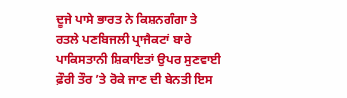ਦੂਜੇ ਪਾਸੇ ਭਾਰਤ ਨੇ ਕਿਸ਼ਨਗੰਗਾ ਤੇ ਰਤਲੇ ਪਣਬਿਜਲੀ ਪ੍ਰਾਜੈਕਟਾਂ ਬਾਰੇ ਪਾਕਿਸਤਾਨੀ ਸ਼ਿਕਾਇਤਾਂ ਉਪਰ ਸੁਣਵਾਈ ਫ਼ੌਰੀ ਤੌਰ ’ਤੇ ਰੋਕੇ ਜਾਣ ਦੀ ਬੇਨਤੀ ਇਸ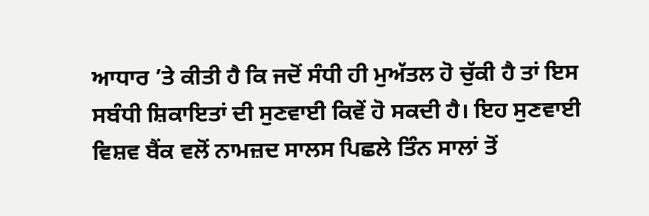ਆਧਾਰ ’ਤੇ ਕੀਤੀ ਹੈ ਕਿ ਜਦੋਂ ਸੰਧੀ ਹੀ ਮੁਅੱਤਲ ਹੋ ਚੁੱਕੀ ਹੈ ਤਾਂ ਇਸ ਸਬੰਧੀ ਸ਼ਿਕਾਇਤਾਂ ਦੀ ਸੁਣਵਾਈ ਕਿਵੇਂ ਹੋ ਸਕਦੀ ਹੈ। ਇਹ ਸੁਣਵਾਈ ਵਿਸ਼ਵ ਬੈਂਕ ਵਲੋਂ ਨਾਮਜ਼ਦ ਸਾਲਸ ਪਿਛਲੇ ਤਿੰਨ ਸਾਲਾਂ ਤੋਂ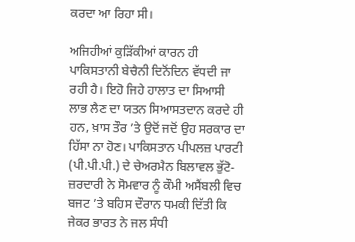ਕਰਦਾ ਆ ਰਿਹਾ ਸੀ।

ਅਜਿਹੀਆਂ ਕੁੜਿੱਕੀਆਂ ਕਾਰਨ ਹੀ ਪਾਕਿਸਤਾਨੀ ਬੇਚੈਨੀ ਦਿਨੋਂਦਿਨ ਵੱਧਦੀ ਜਾ ਰਹੀ ਹੈ। ਇਹੋ ਜਿਹੇ ਹਾਲਾਤ ਦਾ ਸਿਆਸੀ ਲਾਭ ਲੈਣ ਦਾ ਯਤਨ ਸਿਆਸਤਦਾਨ ਕਰਦੇ ਹੀ ਹਨ, ਖ਼ਾਸ ਤੌਰ ’ਤੇ ਉਦੋਂ ਜਦੋਂ ਉਹ ਸਰਕਾਰ ਦਾ ਹਿੱਸਾ ਨਾ ਹੋਣ। ਪਾਕਿਸਤਾਨ ਪੀਪਲਜ਼ ਪਾਰਟੀ (ਪੀ.ਪੀ.ਪੀ.) ਦੇ ਚੇਅਰਮੈਨ ਬਿਲਾਵਲ ਭੁੱਟੋ-ਜ਼ਰਦਾਰੀ ਨੇ ਸੋਮਵਾਰ ਨੂੰ ਕੌਮੀ ਅਸੈਂਬਲੀ ਵਿਚ ਬਜਟ ’ਤੇ ਬਹਿਸ ਦੌਰਾਨ ਧਮਕੀ ਦਿੱਤੀ ਕਿ ਜੇਕਰ ਭਾਰਤ ਨੇ ਜਲ ਸੰਧੀ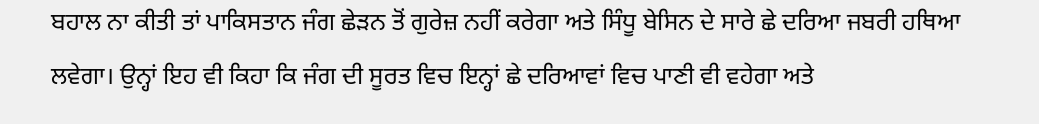ਬਹਾਲ ਨਾ ਕੀਤੀ ਤਾਂ ਪਾਕਿਸਤਾਨ ਜੰਗ ਛੇੜਨ ਤੋਂ ਗੁਰੇਜ਼ ਨਹੀਂ ਕਰੇਗਾ ਅਤੇ ਸਿੰਧੂ ਬੇਸਿਨ ਦੇ ਸਾਰੇ ਛੇ ਦਰਿਆ ਜਬਰੀ ਹਥਿਆ ਲਵੇਗਾ। ਉਨ੍ਹਾਂ ਇਹ ਵੀ ਕਿਹਾ ਕਿ ਜੰਗ ਦੀ ਸੂਰਤ ਵਿਚ ਇਨ੍ਹਾਂ ਛੇ ਦਰਿਆਵਾਂ ਵਿਚ ਪਾਣੀ ਵੀ ਵਹੇਗਾ ਅਤੇ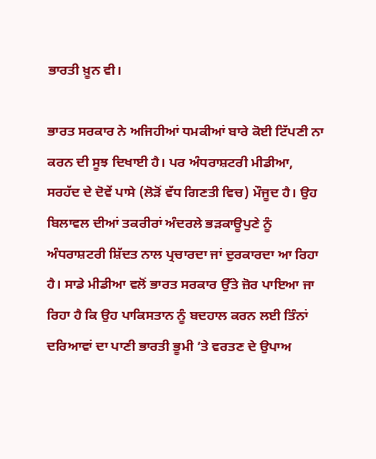ਭਾਰਤੀ ਖ਼ੂਨ ਵੀ।

ਭਾਰਤ ਸਰਕਾਰ ਨੇ ਅਜਿਹੀਆਂ ਧਮਕੀਆਂ ਬਾਰੇ ਕੋਈ ਟਿੱਪਣੀ ਨਾ ਕਰਨ ਦੀ ਸੂਝ ਦਿਖਾਈ ਹੈ। ਪਰ ਅੰਧਰਾਸ਼ਟਰੀ ਮੀਡੀਆ, ਸਰਹੱਦ ਦੇ ਦੋਵੇਂ ਪਾਸੇ (ਲੋੜੋਂ ਵੱਧ ਗਿਣਤੀ ਵਿਚ) ਮੌਜੂਦ ਹੈ। ਉਹ ਬਿਲਾਵਲ ਦੀਆਂ ਤਕਰੀਰਾਂ ਅੰਦਰਲੇ ਭੜਕਾਊਪੁਣੇ ਨੂੰ ਅੰਧਰਾਸ਼ਟਰੀ ਸ਼ਿੱਦਤ ਨਾਲ ਪ੍ਰਚਾਰਦਾ ਜਾਂ ਦੁਰਕਾਰਦਾ ਆ ਰਿਹਾ ਹੈ। ਸਾਡੇ ਮੀਡੀਆ ਵਲੋਂ ਭਾਰਤ ਸਰਕਾਰ ਉੱਤੇ ਜ਼ੋਰ ਪਾਇਆ ਜਾ ਰਿਹਾ ਹੈ ਕਿ ਉਹ ਪਾਕਿਸਤਾਨ ਨੂੰ ਬਦਹਾਲ ਕਰਨ ਲਈ ਤਿੰਨਾਂ ਦਰਿਆਵਾਂ ਦਾ ਪਾਣੀ ਭਾਰਤੀ ਭੂਮੀ ’ਤੇ ਵਰਤਣ ਦੇ ਉਪਾਅ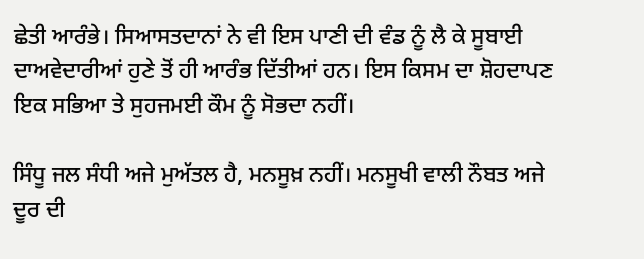ਛੇਤੀ ਆਰੰਭੇ। ਸਿਆਸਤਦਾਨਾਂ ਨੇ ਵੀ ਇਸ ਪਾਣੀ ਦੀ ਵੰਡ ਨੂੰ ਲੈ ਕੇ ਸੂਬਾਈ ਦਾਅਵੇਦਾਰੀਆਂ ਹੁਣੇ ਤੋਂ ਹੀ ਆਰੰਭ ਦਿੱਤੀਆਂ ਹਨ। ਇਸ ਕਿਸਮ ਦਾ ਸ਼ੋਹਦਾਪਣ ਇਕ ਸਭਿਆ ਤੇ ਸੁਹਜਮਈ ਕੌਮ ਨੂੰ ਸੋਭਦਾ ਨਹੀਂ।

ਸਿੰਧੂ ਜਲ ਸੰਧੀ ਅਜੇ ਮੁਅੱਤਲ ਹੈ, ਮਨਸੂਖ਼ ਨਹੀਂ। ਮਨਸੂਖੀ ਵਾਲੀ ਨੌਬਤ ਅਜੇ ਦੂਰ ਦੀ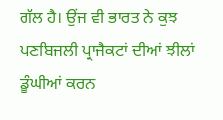ਗੱਲ ਹੈ। ਉਂਜ ਵੀ ਭਾਰਤ ਨੇ ਕੁਝ ਪਣਬਿਜਲੀ ਪ੍ਰਾਜੈਕਟਾਂ ਦੀਆਂ ਝੀਲਾਂ ਡੂੰਘੀਆਂ ਕਰਨ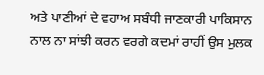ਅਤੇ ਪਾਣੀਆਂ ਦੇ ਵਹਾਅ ਸਬੰਧੀ ਜਾਣਕਾਰੀ ਪਾਕਿਸਾਨ ਨਾਲ ਨਾ ਸਾਂਝੀ ਕਰਨ ਵਰਗੇ ਕਦਮਾਂ ਰਾਹੀਂ ਉਸ ਮੁਲਕ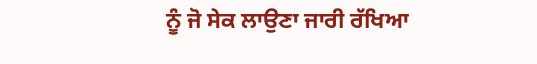ਨੂੰ ਜੋ ਸੇਕ ਲਾਉਣਾ ਜਾਰੀ ਰੱਖਿਆ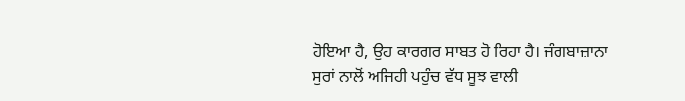ਹੋਇਆ ਹੈ, ਉਹ ਕਾਰਗਰ ਸਾਬਤ ਹੋ ਰਿਹਾ ਹੈ। ਜੰਗਬਾਜ਼ਾਨਾ ਸੁਰਾਂ ਨਾਲੋਂ ਅਜਿਹੀ ਪਹੁੰਚ ਵੱਧ ਸੂਝ ਵਾਲੀ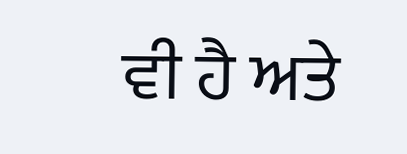ਵੀ ਹੈ ਅਤੇ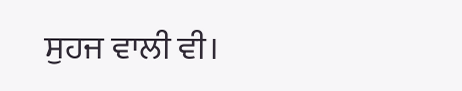ਸੁਹਜ ਵਾਲੀ ਵੀ।